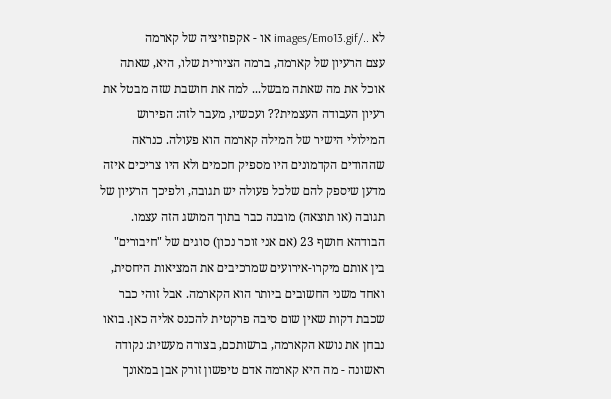לא ../images/Emo13.gif או - אקפוזיציה של קארמה
עצם הרעיון של קארמה, ברמה הציורית שלו, היא, שאתה אוכל את מה שאתה מבשל... למה את חושבת שזה מבטל את רעיון העבודה העצמית?? ועכשיו, מעבר לזה: הפירוש המילולי הישיר של המילה קארמה הוא פעולה. כנראה שההודים הקדמונים היו מספיק חכמים ולא היו צריכים איזה מדען שיספק להם שלכל פעולה יש תגובה, ולפיכך הרעיון של תגובה (או תוצאה) מובנה כבר בתוך המושג הזה עצמו. הבודהא חושף 23 (אם אני זוכר נכון) סוגים של "חיבורים" בין אותם מיקרו-אירועים שמרכיבים את המציאות היחסית, ואחד משני החשובים ביותר הוא הקארמה. אבל זוהי כבר שכבת דקות שאין שום סיבה פרקטית להכנס אליה כאן. בואו נבחן את נושא הקארמה, ברשותכם, בצורה מעשית: נקודה ראשונה - מה היא קארמה אדם טיפשון זורק אבן במאונך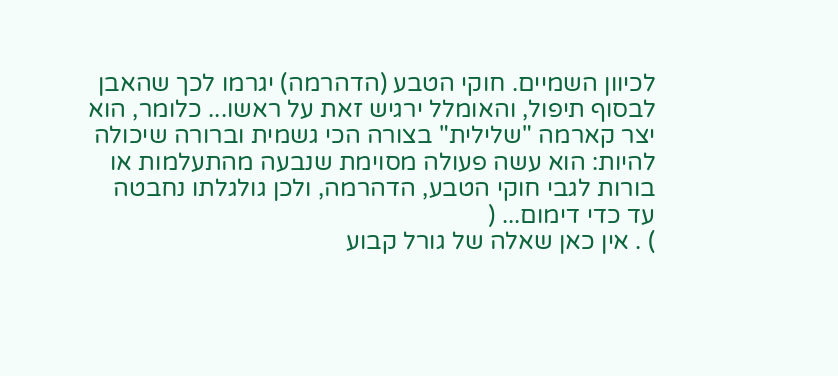לכיוון השמיים. חוקי הטבע (הדהרמה) יגרמו לכך שהאבן לבסוף תיפול, והאומלל ירגיש זאת על ראשו... כלומר, הוא יצר קארמה "שלילית" בצורה הכי גשמית וברורה שיכולה להיות: הוא עשה פעולה מסוימת שנבעה מהתעלמות או בורות לגבי חוקי הטבע, הדהרמה, ולכן גולגלתו נחבטה עד כדי דימום... (
) . אין כאן שאלה של גורל קבוע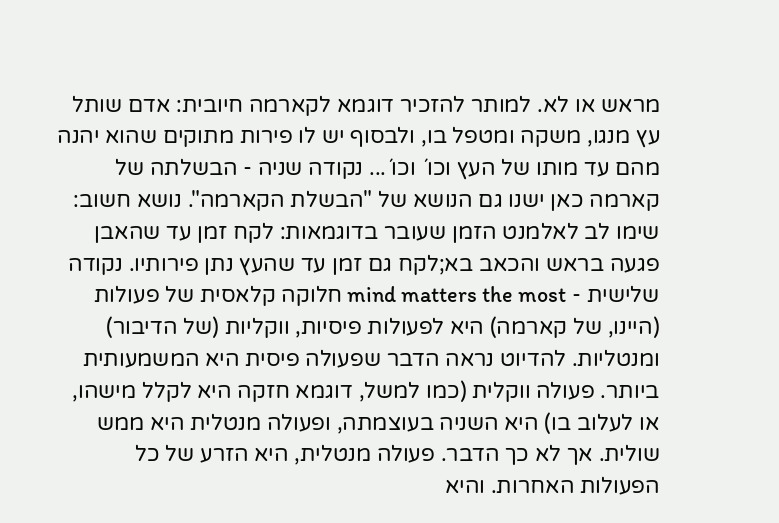מראש או לא. למותר להזכיר דוגמא לקארמה חיובית: אדם שותל עץ מנגו, משקה ומטפל בו, ולבסוף יש לו פירות מתוקים שהוא יהנה מהם עד מותו של העץ וכו´ וכו´... נקודה שניה - הבשלתה של קארמה כאן ישנו גם הנושא של "הבשלת הקארמה". נושא חשוב: שימו לב לאלמנט הזמן שעובר בדוגמאות: לקח זמן עד שהאבן פגעה בראש והכאב בא;לקח גם זמן עד שהעץ נתן פירותיו. נקודה שלישית - mind matters the most חלוקה קלאסית של פעולות (היינו, של קארמה) היא לפעולות פיסיות, ווקליות (של הדיבור) ומנטליות. להדיוט נראה הדבר שפעולה פיסית היא המשמעותית ביותר. פעולה ווקלית (כמו למשל, דוגמא חזקה היא לקלל מישהו, או לעלוב בו) היא השניה בעוצמתה, ופעולה מנטלית היא ממש שולית. אך לא כך הדבר. פעולה מנטלית, היא הזרע של כל הפעולות האחרות. והיא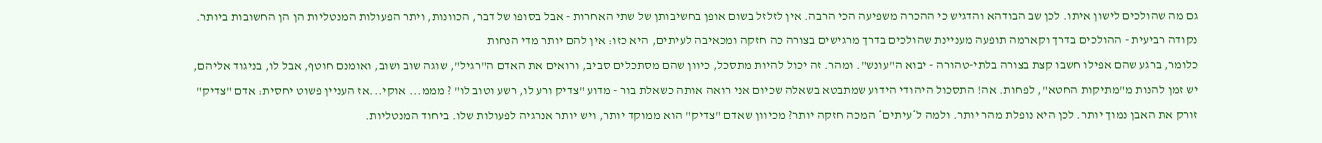גם מה שהולכים לישון איתו. לכן שב הבודהא והדגיש כי ההכרה משפיעה הכי הרבה. אין לזלזל בשום אופן בחשיבותן של שתי האחרות - אבל בסופו של דבר, הכוונות, ויתר הפעולות המנטליות הן הן החשובות ביותר. נקודה רביעית - ההולכים בדרך וקארמה תופעה מעניינת שהולכים בדרך מרגישים בצורה כה חזקה ומכאיבה לעיתים, היא כזו: אין להם יותר מדי הנחות
כלומר, ברגע שהם אפילו חשבו קצת בצורה בלתי-טהורה - יבוא ה"עונש". ומהר. זה יכול להיות מתסכל, כיוון שהם מסתכלים סביב, ורואים את האדם ה"רגיל", שוגה שוב ושוב, ואומנם חוטף, אבל לו, בניגוד אליהם, יש זמן להנות מ"מתיקות החטא", לפחות. אה! התסכול היהודי הידוע שמתבטא בשאלה שכיום אני רואה אותה כשאלת בור - מדוע "צדיק ורע לו, רשע וטוב לו" ? מממ... אוקי...אז העניין פשוט יחסית: אדם "צדיק" זורק את האבן נמוך יותר. לכן היא נופלת מהר יותר. ולמה ל*עיתים* המכה חזקה יותר? מכיוון שאדם "צדיק" הוא ממוקד יותר, ויש יותר אנרגיה לפעולות שלו. ביחוד המנטליות.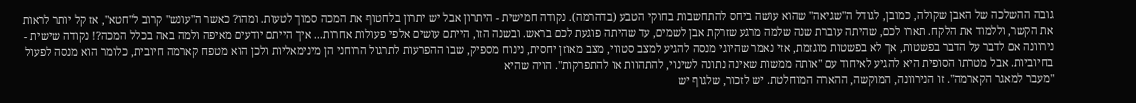גובה ההשלכה של האבן שקולה, כמובן, לגודל ה"שגיאה" שהוא עושה ביחס להתחשבות בחוקי הטבע (בדהרמה). נקודה חמישית - היתרון אבל יש יתרון בלחטוף את המכה סמוך לטעות. ומהו? כאשר ה"עונש" קרוב ל"חטא", אז קל יותר לראות את הקשר, וללמוד את הלקח. תארו לכם, שהיתה עוברת שנה שלמה מרגע שזרקת אבן לשמים, עד שהיתה פוגעת לכם בראש. ובשנה הזו, הייתם עושים אלפי פעולות אחרות... איך הייתם יודעים מאיפה ולמה באה בכלל המכה?! נקודה שישית - נירוונה אם לדבר על הדבר בפשטות, אך לא בפשטות מוגזמת, אזי נאמר שהיוגי מנסה להגיע למצב סטווי, מצב מאוזן יחסית, נינוח מספיק, שבו ההפרעות לתרגול הרוחני הן מינימאליות ולכן הוא מטפח קארמה חיובית, כלומר הוא מנסה לפעול בחיוביות. אבל מטרתו הסופית היא להגיע לאיחוד עם "אותה ממשות שאינה נתונה לשינוי, להתהוות או להתפרקות". הויה שהיא
"מעבר למאגר הקארמה". זו הנירוונה, המוקשה, ההארה המוחלטת. יש לזכור, שלגוף יש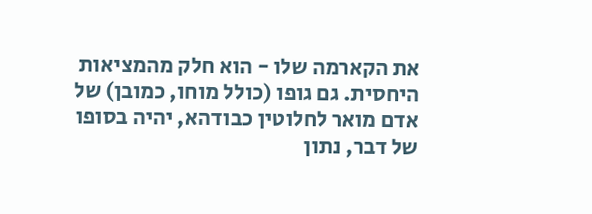את הקארמה שלו - הוא חלק מהמציאות היחסית. גם גופו (כולל מוחו, כמובן) של אדם מואר לחלוטין כבודהא, יהיה בסופו של דבר, נתון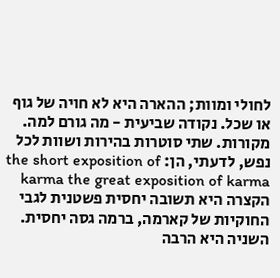לחולי ומוות; ההארה היא לא חויה של גוף או שכל. נקודה שביעית - מה גורם למה. מקורות. שתי סוטרות בהירות ושוות לכל נפש, לדעתי, הן: the short exposition of karma the great exposition of karma הקצרה היא תשובה יחסית פשטנית לגבי החוקיות של קארמה, ברמה גסה יחסית. השניה היא הרבה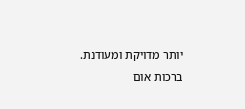יותר מדויקת ומעודנת. ברכות אום